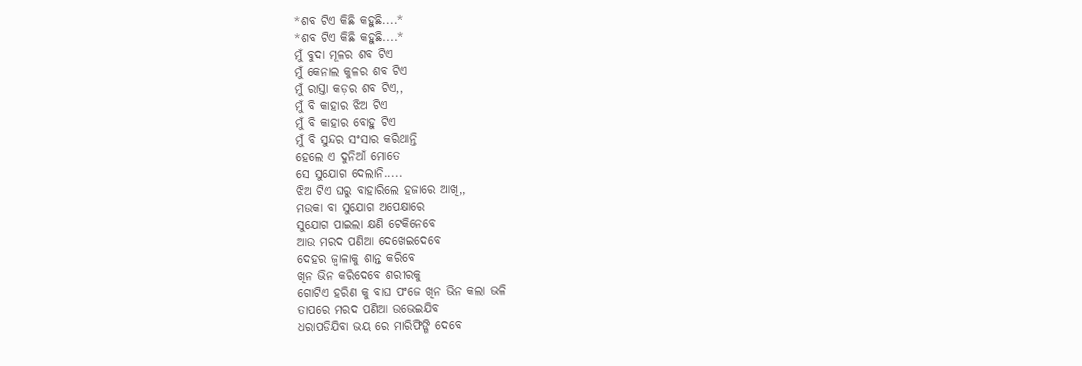*ଶବ ଟିଏ କିଛି କହୁଛି....*
*ଶବ ଟିଏ କିଛି କହୁଛି....*
ମୁଁ ବୁଦା ମୂଳର ଶବ ଟିଏ
ମୁଁ କେନାଲ କୁଳର ଶବ ଟିଏ
ମୁଁ ରାସ୍ତା କଡ଼ର ଶବ ଟିଏ,,
ମୁଁ ବି କାହାର ଝିଅ ଟିଏ
ମୁଁ ବି କାହାର ବୋହୁ ଟିଏ
ମୁଁ ବି ସୁନ୍ଦର ସଂସାର କରିଥାନ୍ତି
ହେଲେ ଏ ଦୁନିଆଁ ମୋତେ
ସେ ସୁଯୋଗ ଦେଲାନି.....
ଝିଅ ଟିଏ ଘରୁ ବାହାରିଲେ ହଜାରେ ଆଖି,,
ମଉକା ବା ସୁଯୋଗ ଅପେକ୍ଷାରେ
ସୁଯୋଗ ପାଇଲା କ୍ଷଣି ଟେକିନେବେ
ଆଉ ମରଦ ପଣିଆ ଦେଖେଇଦେବେ
ଦେହର ଜ୍ବାଳାକୁ ଶାନ୍ତ କରିବେ
ଖିନ ଭିନ କରିଦେବେ ଶରୀରକୁ
ଗୋଟିଏ ହରିଣ କୁ ବାଘ ପଂଜେ ଖିନ ଭିନ କଲା ଭଳି
ତାପରେ ମରଦ ପଣିଆ ଉଭେଇଯିବ
ଧରାପଡିଯିବା ଭୟ ରେ ମାରିଫିଙ୍ଗି ଦେବେ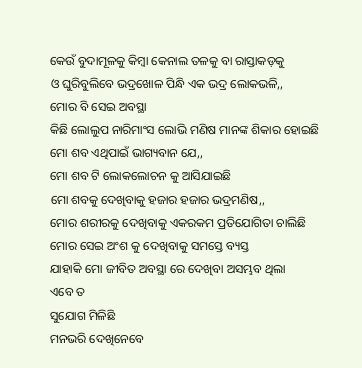କେଉଁ ବୁଦାମୂଳକୁ କିମ୍ବା କେନାଲ ତଳକୁ ବା ରାସ୍ତାକଡ଼କୁ
ଓ ଘୁରିବୁଲିବେ ଭଦ୍ରଖୋଳ ପିନ୍ଧି ଏକ ଭଦ୍ର ଲୋକଭଳି,,
ମୋର ବି ସେଇ ଅବସ୍ଥା
କିଛି ଲୋଲୁପ ନାରିମାଂସ ଲୋଭି ମଣିଷ ମାନଙ୍କ ଶିକାର ହୋଇଛି
ମୋ ଶବ ଏଥିପାଇଁ ଭାଗ୍ୟବାନ ଯେ,,
ମୋ ଶବ ଟି ଲୋକଲୋଚନ କୁ ଆସିଯାଇଛି
ମୋ ଶବକୁ ଦେଖିବାକୁ ହଜାର ହଜାର ଭଦ୍ରମଣିଷ,,
ମୋର ଶରୀରକୁ ଦେଖିବାକୁ ଏକରକମ ପ୍ରତିଯୋଗିତା ଚାଲିଛି
ମୋର ସେଇ ଅଂଶ କୁ ଦେଖିବାକୁ ସମସ୍ତେ ବ୍ୟସ୍ତ
ଯାହାକି ମୋ ଜୀବିତ ଅବସ୍ଥା ରେ ଦେଖିବା ଅସମ୍ଭବ ଥିଲା
ଏବେ ତ
ସୁଯୋଗ ମିଳିଛି
ମନଭରି ଦେଖିନେବେ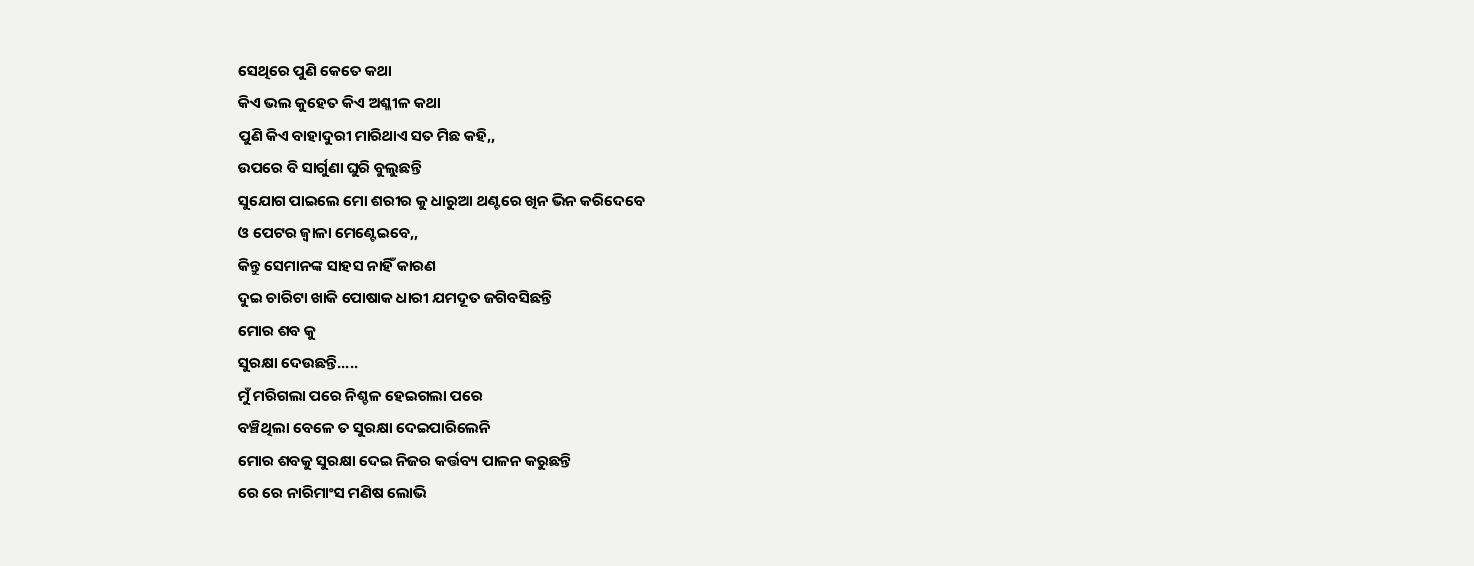ସେଥିରେ ପୁଣି କେତେ କଥା
କିଏ ଭଲ କୁହେତ କିଏ ଅଶ୍ଳୀଳ କଥା
ପୁଣି କିଏ ବାହାଦୁରୀ ମାରିଥାଏ ସତ ମିଛ କହି,,
ଉପରେ ବି ସାର୍ଗୁଣା ଘୁରି ବୁଲୁଛନ୍ତି
ସୁଯୋଗ ପାଇଲେ ମୋ ଶରୀର କୁ ଧାରୁଆ ଥଣ୍ଟରେ ଖିନ ଭିନ କରିଦେବେ
ଓ ପେଟର ଜ୍ୱାଳା ମେଣ୍ଟେଇବେ,,
କିନ୍ତୁ ସେମାନଙ୍କ ସାହସ ନାହିଁ କାରଣ
ଦୁଇ ଚାରିଟା ଖାକି ପୋଷାକ ଧାରୀ ଯମଦୂତ ଜଗିବସିଛନ୍ତି
ମୋର ଶବ କୁ
ସୁରକ୍ଷା ଦେଉଛନ୍ତି.....
ମୁଁ ମରିଗଲା ପରେ ନିଶ୍ଚଳ ହେଇଗଲା ପରେ
ବଞ୍ଚିଥିଲା ବେଳେ ତ ସୁରକ୍ଷା ଦେଇପାରିଲେନି
ମୋର ଶବକୁ ସୁରକ୍ଷା ଦେଇ ନିଜର କର୍ତ୍ତବ୍ୟ ପାଳନ କରୁଛନ୍ତି
ରେ ରେ ନାରିମାଂସ ମଣିଷ ଲୋଭି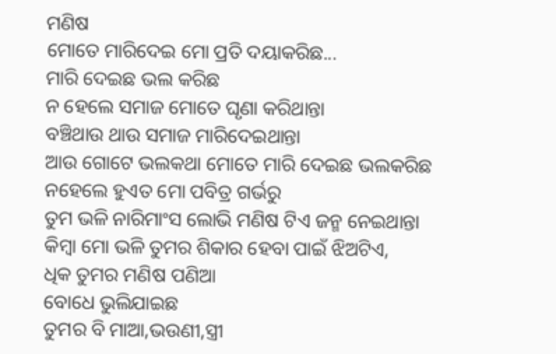ମଣିଷ
ମୋତେ ମାରିଦେଇ ମୋ ପ୍ରତି ଦୟାକରିଛ...
ମାରି ଦେଇଛ ଭଲ କରିଛ
ନ ହେଲେ ସମାଜ ମୋତେ ଘୃଣା କରିଥାନ୍ତା
ବଞ୍ଚିଥାଉ ଥାଉ ସମାଜ ମାରିଦେଇଥାନ୍ତା
ଆଉ ଗୋଟେ ଭଲକଥା ମୋତେ ମାରି ଦେଇଛ ଭଲକରିଛ
ନହେଲେ ହୁଏତ ମୋ ପବିତ୍ର ଗର୍ଭରୁ
ତୁମ ଭଳି ନାରିମାଂସ ଲୋଭି ମଣିଷ ଟିଏ ଜନ୍ମ ନେଇଥାନ୍ତା
କିମ୍ବା ମୋ ଭଳି ତୁମର ଶିକାର ହେବା ପାଇଁ ଝିଅଟିଏ,
ଧିକ ତୁମର ମଣିଷ ପଣିଆ
ବୋଧେ ଭୁଲିଯାଇଛ
ତୁମର ବି ମାଆ,ଭଉଣୀ,ସ୍ତ୍ରୀ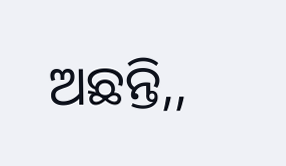ଅଛନ୍ତି,,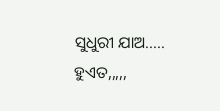ସୁଧୁରୀ ଯାଅ.....
ହୁଏତ,,,,,